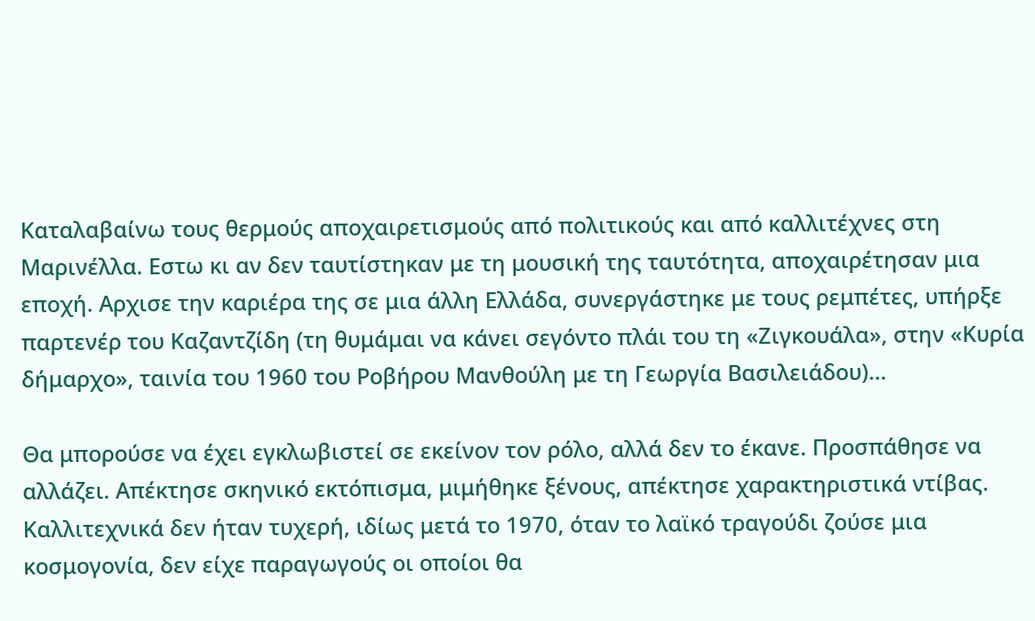Καταλαβαίνω τους θερμούς αποχαιρετισμούς από πολιτικούς και από καλλιτέχνες στη Μαρινέλλα. Εστω κι αν δεν ταυτίστηκαν με τη μουσική της ταυτότητα, αποχαιρέτησαν μια εποχή. Αρχισε την καριέρα της σε μια άλλη Ελλάδα, συνεργάστηκε με τους ρεμπέτες, υπήρξε παρτενέρ του Καζαντζίδη (τη θυμάμαι να κάνει σεγόντο πλάι του τη «Ζιγκουάλα», στην «Κυρία δήμαρχο», ταινία του 1960 του Ροβήρου Μανθούλη με τη Γεωργία Βασιλειάδου)…

Θα μπορούσε να έχει εγκλωβιστεί σε εκείνον τον ρόλο, αλλά δεν το έκανε. Προσπάθησε να αλλάζει. Απέκτησε σκηνικό εκτόπισμα, μιμήθηκε ξένους, απέκτησε χαρακτηριστικά ντίβας. Καλλιτεχνικά δεν ήταν τυχερή, ιδίως μετά το 1970, όταν το λαϊκό τραγούδι ζούσε μια κοσμογονία, δεν είχε παραγωγούς οι οποίοι θα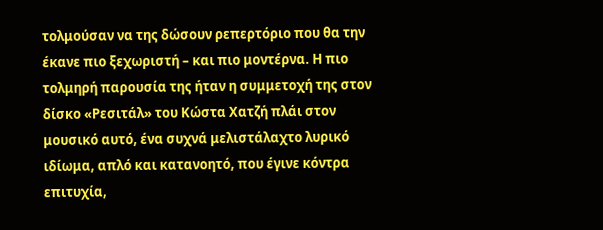τολμούσαν να της δώσουν ρεπερτόριο που θα την έκανε πιο ξεχωριστή – και πιο μοντέρνα. Η πιο τολμηρή παρουσία της ήταν η συμμετοχή της στον δίσκο «Ρεσιτάλ» του Κώστα Χατζή πλάι στον μουσικό αυτό, ένα συχνά μελιστάλαχτο λυρικό ιδίωμα, απλό και κατανοητό, που έγινε κόντρα επιτυχία,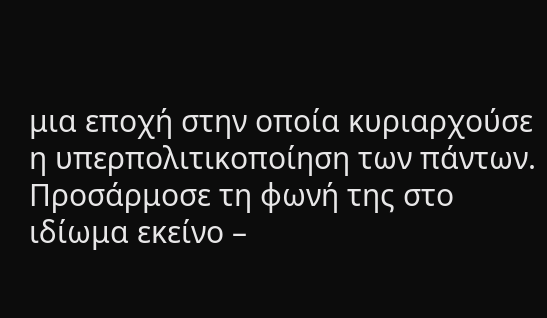μια εποχή στην οποία κυριαρχούσε η υπερπολιτικοποίηση των πάντων. Προσάρμοσε τη φωνή της στο ιδίωμα εκείνο –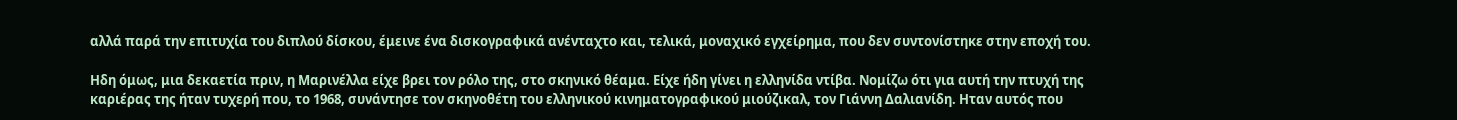αλλά παρά την επιτυχία του διπλού δίσκου, έμεινε ένα δισκογραφικά ανένταχτο και, τελικά, μοναχικό εγχείρημα, που δεν συντονίστηκε στην εποχή του.

Ηδη όμως, μια δεκαετία πριν, η Μαρινέλλα είχε βρει τον ρόλο της, στο σκηνικό θέαμα. Είχε ήδη γίνει η ελληνίδα ντίβα. Νομίζω ότι για αυτή την πτυχή της καριέρας της ήταν τυχερή που, το 1968, συνάντησε τον σκηνοθέτη του ελληνικού κινηματογραφικού μιούζικαλ, τον Γιάννη Δαλιανίδη. Ηταν αυτός που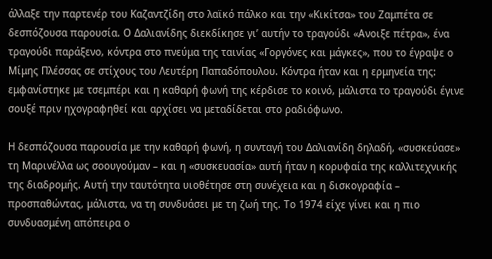άλλαξε την παρτενέρ του Καζαντζίδη στο λαϊκό πάλκο και την «Κικίτσα» του Ζαμπέτα σε δεσπόζουσα παρουσία. Ο Δαλιανίδης διεκδίκησε γι’ αυτήν το τραγούδι «Ανοιξε πέτρα», ένα τραγούδι παράξενο, κόντρα στο πνεύμα της ταινίας «Γοργόνες και μάγκες», που το έγραψε ο Μίμης Πλέσσας σε στίχους του Λευτέρη Παπαδόπουλου. Κόντρα ήταν και η ερμηνεία της: εμφανίστηκε με τσεμπέρι και η καθαρή φωνή της κέρδισε το κοινό, μάλιστα το τραγούδι έγινε σουξέ πριν ηχογραφηθεί και αρχίσει να μεταδίδεται στο ραδιόφωνο.

Η δεσπόζουσα παρουσία με την καθαρή φωνή, η συνταγή του Δαλιανίδη δηλαδή, «συσκεύασε» τη Μαρινέλλα ως σοουγούμαν – και η «συσκευασία» αυτή ήταν η κορυφαία της καλλιτεχνικής της διαδρομής. Αυτή την ταυτότητα υιοθέτησε στη συνέχεια και η δισκογραφία – προσπαθώντας, μάλιστα, να τη συνδυάσει με τη ζωή της. Το 1974 είχε γίνει και η πιο συνδυασμένη απόπειρα ο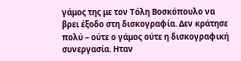γάμος της με τον Τόλη Βοσκόπουλο να βρει έξοδο στη δισκογραφία. Δεν κράτησε πολύ – ούτε ο γάμος ούτε η δισκογραφική συνεργασία. Ηταν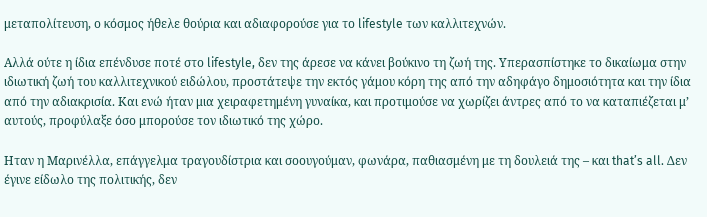μεταπολίτευση, ο κόσμος ήθελε θούρια και αδιαφορούσε για το lifestyle των καλλιτεχνών.

Αλλά ούτε η ίδια επένδυσε ποτέ στο lifestyle, δεν της άρεσε να κάνει βούκινο τη ζωή της. Υπερασπίστηκε το δικαίωμα στην ιδιωτική ζωή του καλλιτεχνικού ειδώλου, προστάτεψε την εκτός γάμου κόρη της από την αδηφάγο δημοσιότητα και την ίδια από την αδιακρισία. Και ενώ ήταν μια χειραφετημένη γυναίκα, και προτιμούσε να χωρίζει άντρες από το να καταπιέζεται μ’ αυτούς, προφύλαξε όσο μπορούσε τον ιδιωτικό της χώρο.

Ηταν η Μαρινέλλα, επάγγελμα τραγουδίστρια και σοουγούμαν, φωνάρα, παθιασμένη με τη δουλειά της – και that’s all. Δεν έγινε είδωλο της πολιτικής, δεν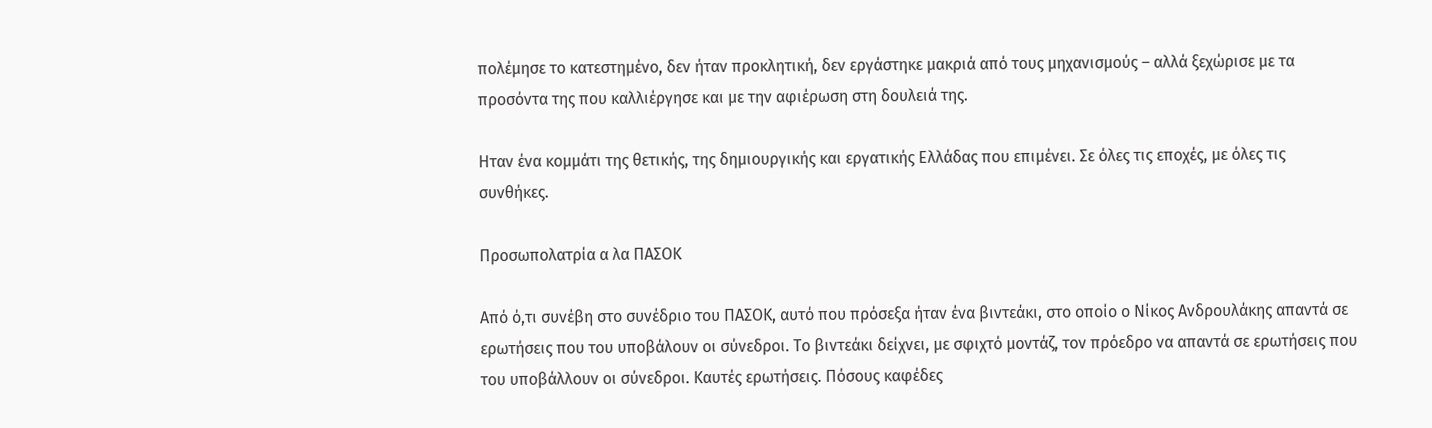πολέμησε το κατεστημένο, δεν ήταν προκλητική, δεν εργάστηκε μακριά από τους μηχανισμούς – αλλά ξεχώρισε με τα προσόντα της που καλλιέργησε και με την αφιέρωση στη δουλειά της.

Ηταν ένα κομμάτι της θετικής, της δημιουργικής και εργατικής Ελλάδας που επιμένει. Σε όλες τις εποχές, με όλες τις συνθήκες.

Προσωπολατρία α λα ΠΑΣΟΚ

Από ό,τι συνέβη στο συνέδριο του ΠΑΣΟΚ, αυτό που πρόσεξα ήταν ένα βιντεάκι, στο οποίο ο Νίκος Ανδρουλάκης απαντά σε ερωτήσεις που του υποβάλουν οι σύνεδροι. Το βιντεάκι δείχνει, με σφιχτό μοντάζ, τον πρόεδρο να απαντά σε ερωτήσεις που του υποβάλλουν οι σύνεδροι. Καυτές ερωτήσεις. Πόσους καφέδες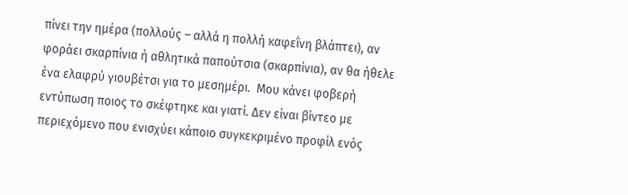πίνει την ημέρα (πολλούς – αλλά η πολλή καφεΐνη βλάπτει), αν φοράει σκαρπίνια ή αθλητικά παπούτσια (σκαρπίνια), αν θα ήθελε ένα ελαφρύ γιουβέτσι για το μεσημέρι.  Μου κάνει φοβερή εντύπωση ποιος το σκέφτηκε και γιατί. Δεν είναι βίντεο με περιεχόμενο που ενισχύει κάποιο συγκεκριμένο προφίλ ενός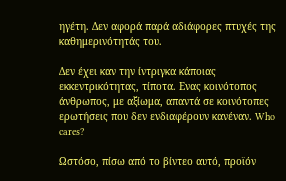ηγέτη. Δεν αφορά παρά αδιάφορες πτυχές της καθημερινότητάς του.

Δεν έχει καν την ίντριγκα κάποιας εκκεντρικότητας, τίποτα. Ενας κοινότοπος άνθρωπος, με αξίωμα, απαντά σε κοινότοπες ερωτήσεις που δεν ενδιαφέρουν κανέναν. Who cares?

Ωστόσο, πίσω από το βίντεο αυτό, προϊόν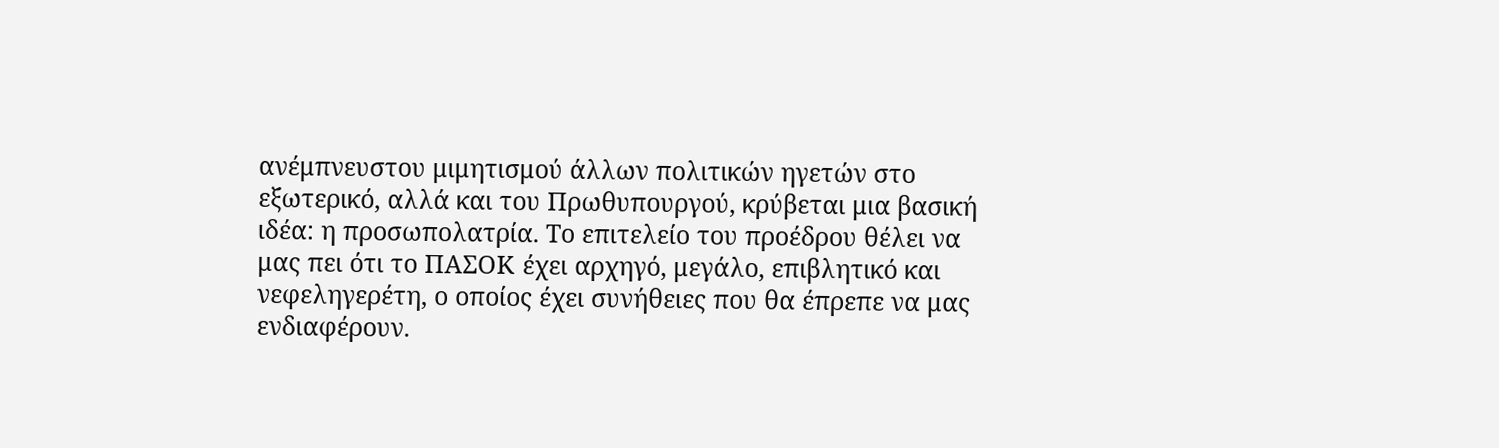ανέμπνευστου μιμητισμού άλλων πολιτικών ηγετών στο εξωτερικό, αλλά και του Πρωθυπουργού, κρύβεται μια βασική ιδέα: η προσωπολατρία. Το επιτελείο του προέδρου θέλει να μας πει ότι το ΠΑΣΟΚ έχει αρχηγό, μεγάλο, επιβλητικό και νεφεληγερέτη, ο οποίος έχει συνήθειες που θα έπρεπε να μας ενδιαφέρουν.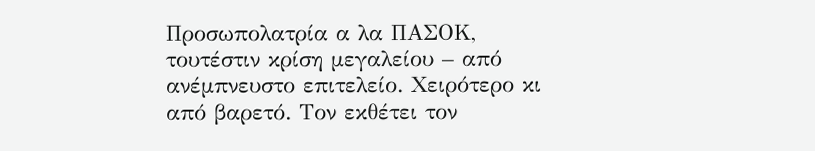Προσωπολατρία α λα ΠΑΣΟΚ, τουτέστιν κρίση μεγαλείου – από ανέμπνευστο επιτελείο. Χειρότερο κι από βαρετό. Τον εκθέτει τον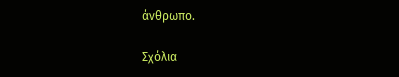άνθρωπο.

Σχόλια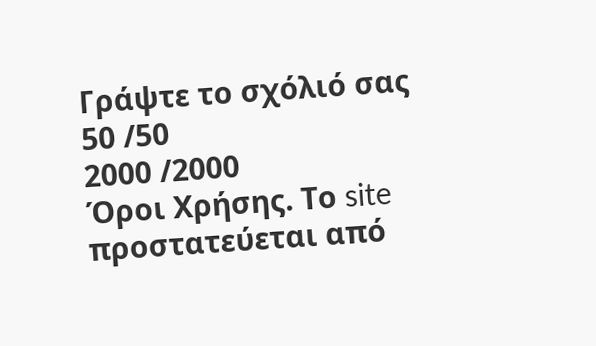Γράψτε το σχόλιό σας
50 /50
2000 /2000
Όροι Χρήσης. Το site προστατεύεται από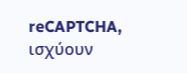reCAPTCHA, ισχύουν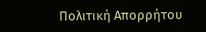Πολιτική Απορρήτου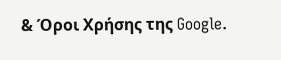& Όροι Χρήσης της Google.